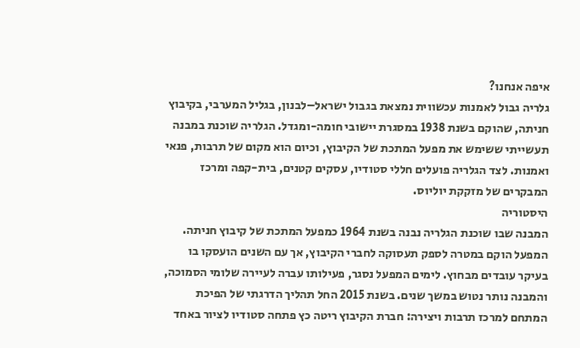איפה אנחנו?
גלריה גבול לאמנות עכשווית נמצאת בגבול ישראל–לבנון, בגליל המערבי, בקיבוץ חניתה, שהוקם בשנת 1938 במסגרת יישובי חומה-ומגדל. הגלריה שוכנת במבנה תעשייתי ששימש את מפעל המתכת של הקיבוץ, וכיום הוא מקום של תרבות, פנאי ואמנות. לצד הגלריה פועלים חללי סטודיו, עסקים קטנים, בית-קפה ומרכז המבקרים של מזקקת יוליוס.
היסטוריה
המבנה שבו שוכנת הגלריה נבנה בשנת 1964 כמפעל המתכת של קיבוץ חניתה. המפעל הוקם במטרה לספק תעסוקה לחברי הקיבוץ, אך עם השנים הועסקו בו בעיקר עובדים מבחוץ. לימים המפעל נסגר, פעילותו עברה לעיירה שלומי הסמוכה, והמבנה נותר נטוש במשך שנים. בשנת 2015 החל תהליך הדרגתי של הפיכת המתחם למרכז תרבות ויצירה: חברת הקיבוץ ריטה כץ פתחה סטודיו לציור באחד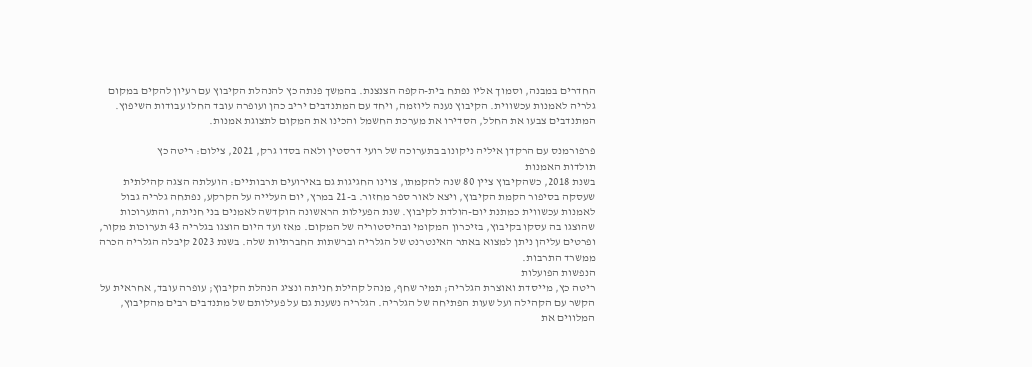החדרים במבנה, וסמוך אליו נפתח בית-הקפה הצנצנת. בהמשך פנתה כץ להנהלת הקיבוץ עם רעיון להקים במקום גלריה לאמנות עכשווית. הקיבוץ נענה ליוזמה, ויחד עם המתנדבים יריב כהן ועופרה עובד החלו עבודות השיפוץ. המתנדבים צבעו את החלל, הסדירו את מערכת החשמל והכינו את המקום לתצוגת אמנות.

פרפורמנס עם הרקדן איליה ניקונוב בתערוכה של רועי דרסטין ולאה בסדו גרק, 2021, צילום: ריטה כץ
תולדות האמנות
בשנת 2018, כשהקיבוץ ציין 80 שנה להקמתו, צוינו החגיגות גם באירועים תרבותיים: הועלתה הצגה קהילתית שעסקה בסיפור הקמת הקיבוץ, ויצא לאור ספר מחזור. ב-21 במרץ, יום העלייה על הקרקע, נפתחה גלריה גבול לאמנות עכשווית כמתנת יום-הולדת לקיבוץ. שנת הפעילות הראשונה הוקדשה לאמנים בני חניתה, והתערוכות שהוצגו בה עסקו בקיבוץ, בזיכרון המקומי ובהיסטוריה של המקום. מאז ועד היום הוצגו בגלריה 43 תערוכות מקור, ופרטים עליהן ניתן למצוא באתר האינטרנט של הגלריה וברשתות החברתיות שלה. בשנת 2023 קיבלה הגלריה הכרה ממשרד התרבות.
הנפשות הפועלות
ריטה כץ, מייסדת ואוצרת הגלריה; תמיר שחף, מנהל קהילת חניתה ונציג הנהלת הקיבוץ; עופרה עובד, אחראית על הקשר עם הקהילה ועל שעות הפתיחה של הגלריה. הגלריה נשענת גם על פעילותם של מתנדבים רבים מהקיבוץ, המלווים את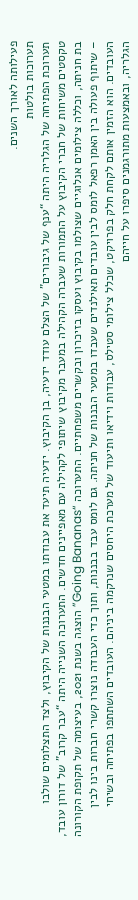פעילותה לאורך השנים.
תערוכות בולטות
תערוכת הפתיחה של הגלריה היתה “ענף של גיבורים” של הצלם עודד ידעיה, בן הקיבוץ. ידעיה תיעד את עבודתו במטעי הבננות של הקיבוץ, ולצד התצלומים שולבו טקסטים משיחות של חברי הקיבוץ על התמורות שעברה הקהילה במעבר מקיבוץ שיתופי לקהילה עם מאפיינים חדשים. התערוכה השנייה היתה “עבר קרוב” של דורון עובד, בת חניתה, וכללה צילומים אנלוגיים שצולמו בקיבוץ ועסקו בזיכרון ובקשרים משפחתיים. התערוכה “Going Bananas” הוצגה בשנת 2021, בעיצומה של תקופת הקורונה – שיתוף פעולה בין האמן רפאל לומס לבין עובדים תאילנדים שעבדו במטעי הבננות של חניתה. גם לומס עבד בבננות, ותוך כדי העבודה נוצרו קשרי חברות בינו לבין העובדים. הוא הזמין אותם לקחת חלק בפרויקט, שכלל צילומי סטילס, עבודות וידיאו ותיעוד של מערכת היחסים שנרקמה ביניהם. העובדים השתתפו בפתיחה ובשיחי הגלריה, ובאמצעות מתורגמנים סיפרו על חייהם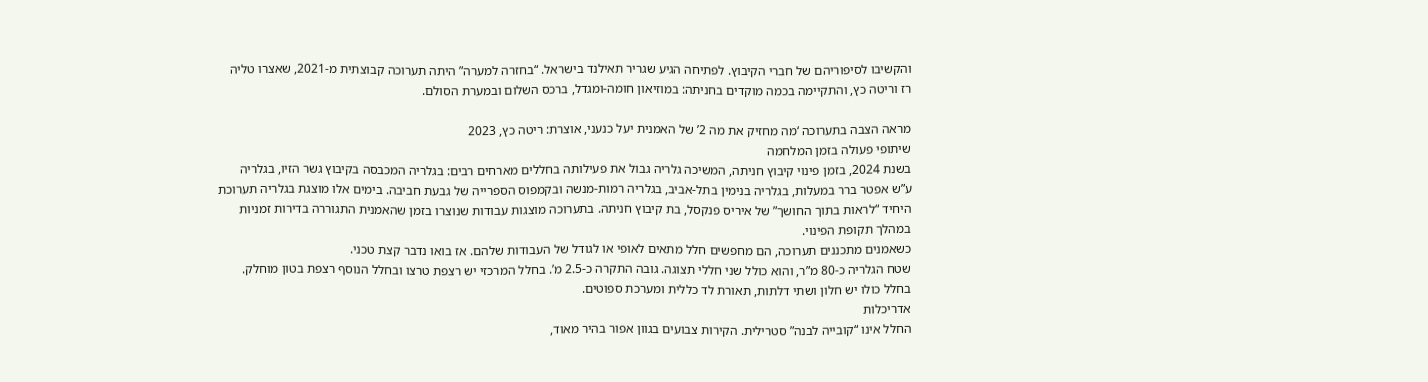והקשיבו לסיפוריהם של חברי הקיבוץ. לפתיחה הגיע שגריר תאילנד בישראל. “בחזרה למערה” היתה תערוכה קבוצתית מ-2021, שאצרו טליה רז וריטה כץ, והתקיימה בכמה מוקדים בחניתה: במוזיאון חומה-ומגדל, ברכס השלום ובמערת הסולם.

מראה הצבה בתערוכה ‘מה מחזיק את מה 2’ של האמנית יעל כנעני, אוצרת: ריטה כץ, 2023
שיתופי פעולה בזמן המלחמה
בשנת 2024, בזמן פינוי קיבוץ חניתה, המשיכה גלריה גבול את פעילותה בחללים מארחים רבים: בגלריה המכבסה בקיבוץ גשר הזיו, בגלריה ע”ש אפטר ברר במעלות, בגלריה בנימין בתל-אביב, בגלריה רמות-מנשה ובקמפוס הספרייה של גבעת חביבה. בימים אלו מוצגת בגלריה תערוכת היחיד “לראות בתוך החושך” של איריס פנקסל, בת קיבוץ חניתה. בתערוכה מוצגות עבודות שנוצרו בזמן שהאמנית התגוררה בדירות זמניות במהלך תקופת הפינוי.
כשאמנים מתכננים תערוכה, הם מחפשים חלל מתאים לאופי או לגודל של העבודות שלהם. אז בואו נדבר קצת טכני.
שטח הגלריה כ-80 מ”ר, והוא כולל שני חללי תצוגה. גובה התקרה כ-2.5 מ’. בחלל המרכזי יש רצפת טרצו ובחלל הנוסף רצפת בטון מוחלק. בחלל כולו יש חלון ושתי דלתות, תאורת לד כללית ומערכת ספוטים.
אדריכלות
החלל אינו “קובייה לבנה” סטרילית. הקירות צבועים בגוון אפור בהיר מאוד,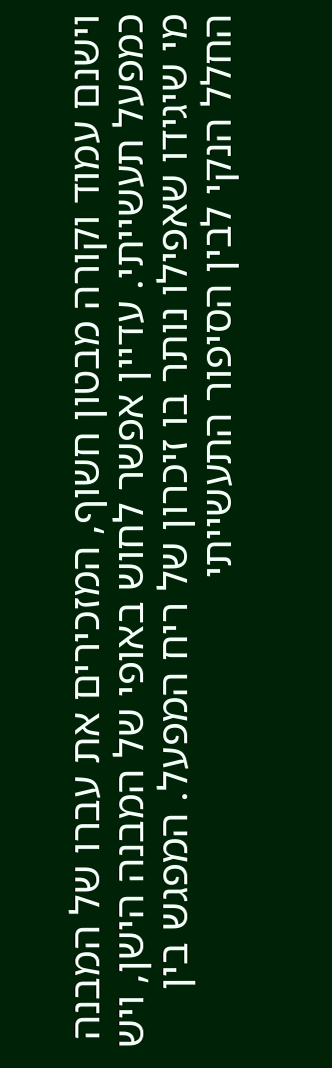וישנם עמוד וקורה מבטון חשוף, המזכירים את עברו של המבנה כמפעל תעשייתי. עדיין אפשר לחוש באופי של המבנה הישן, ויש מי שיגידו שאפילו נותר בו זיכרון של ריח המפעל. המפגש בין החלל הנקי לבין הסיפור התעשייתי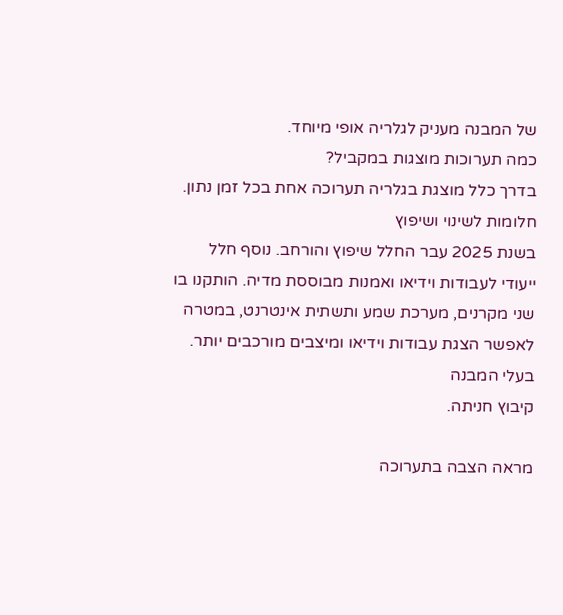של המבנה מעניק לגלריה אופי מיוחד.
כמה תערוכות מוצגות במקביל?
בדרך כלל מוצגת בגלריה תערוכה אחת בכל זמן נתון.
חלומות לשינוי ושיפוץ
בשנת 2025 עבר החלל שיפוץ והורחב. נוסף חלל ייעודי לעבודות וידיאו ואמנות מבוססת מדיה. הותקנו בו שני מקרנים, מערכת שמע ותשתית אינטרנט, במטרה לאפשר הצגת עבודות וידיאו ומיצבים מורכבים יותר.
בעלי המבנה
קיבוץ חניתה.

מראה הצבה בתערוכה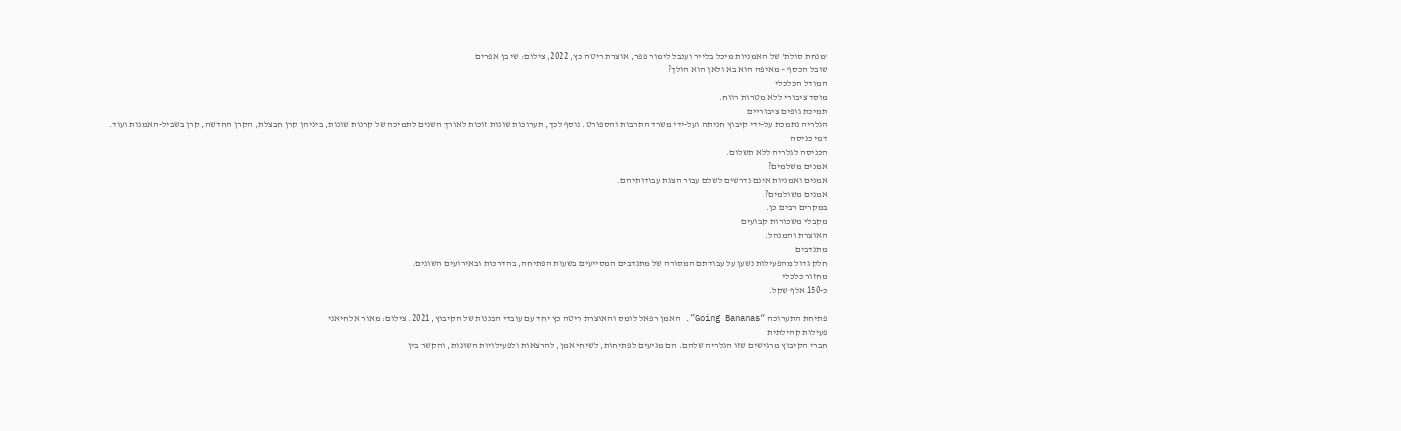‘מנחת סולת’ של האמניות מיכל בלייר וענבל לימור פפר, אוצרת ריטה כץ, 2022, צילום: שי בן אפרים
שובל הכסף – מאיפה הוא בא ולאן הוא הולך?
המודל הכלכלי
מוסד ציבורי ללא מטרות רווח.
תמיכת גופים ציבוריים
הגלריה נתמכת על-ידי קיבוץ חניתה ועל-ידי משרד התרבות והספורט. נוסף לכך, תערוכות שונות זוכות לאורך השנים לתמיכה של קרנות שונות, ביניהן קרן חבצלת, הקרן החדשה, קרן בשביל-האמנות ועוד.
דמי כניסה
הכניסה לגלריה ללא תשלום.
אמנים משלמים?
אמנים ואמניות אינם נדרשים לשלם עבור הצגת עבודותיהם.
אמנים משולמים?
במקרים רבים כן.
מקבלי משכורות קבועים
האוצרת והמנהל.
מתנדבים
חלק גדול מהפעילות נשען על עבודתם המסורה של מתנדבים המסייעים בשעות הפתיחה, בהדרכות ובאירועים השונים.
מחזור כלכלי
כ-150 אלף שקל.

פתיחת התערוכה “Going Bananas”. האמן רפאל לומס והאוצרת ריטה כץ יחד עם עובדי הבננות של הקיבוץ, 2021. צילום: מאור אלחיאני
פעילות קהילתית
חברי הקיבוץ מרגישים שזו הגלריה שלהם. הם מגיעים לפתיחות, לשיחי אמן, להרצאות ולפעילויות השונות, והקשר בין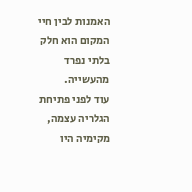האמנות לבין חיי המקום הוא חלק בלתי נפרד מהעשייה.
עוד לפני פתיחת הגלריה עצמה, מקימיה היו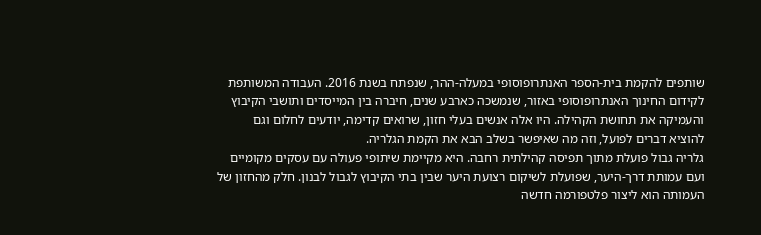שותפים להקמת בית-הספר האנתרופוסופי במעלה-ההר, שנפתח בשנת 2016. העבודה המשותפת לקידום החינוך האנתרופוסופי באזור, שנמשכה כארבע שנים, חיברה בין המייסדים ותושבי הקיבוץ והעמיקה את תחושת הקהילה. היו אלה אנשים בעלי חזון, שרואים קדימה, יודעים לחלום וגם להוציא דברים לפועל, וזה מה שאיפשר בשלב הבא את הקמת הגלריה.
גלריה גבול פועלת מתוך תפיסה קהילתית רחבה. היא מקיימת שיתופי פעולה עם עסקים מקומיים ועם עמותת דרך-היער, שפועלת לשיקום רצועת היער שבין בתי הקיבוץ לגבול לבנון. חלק מהחזון של העמותה הוא ליצור פלטפורמה חדשה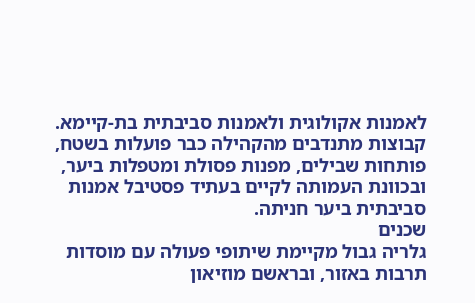לאמנות אקולוגית ולאמנות סביבתית בת-קיימא. קבוצות מתנדבים מהקהילה כבר פועלות בשטח, פותחות שבילים, מפנות פסולת ומטפלות ביער, ובכוונת העמותה לקיים בעתיד פסטיבל אמנות סביבתית ביער חניתה.
שכנים
גלריה גבול מקיימת שיתופי פעולה עם מוסדות תרבות באזור, ובראשם מוזיאון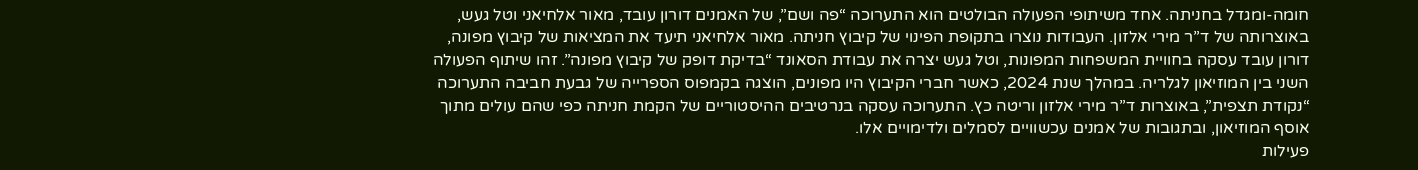חומה-ומגדל בחניתה. אחד משיתופי הפעולה הבולטים הוא התערוכה “פה ושם”, של האמנים דורון עובד, מאור אלחיאני וטל געש, באוצרותה של ד”ר מירי אלזון. העבודות נוצרו בתקופת הפינוי של קיבוץ חניתה. מאור אלחיאני תיעד את המציאות של קיבוץ מפונה, דורון עובד עסקה בחוויית המשפחות המפונות, וטל געש יצרה את עבודת הסאונד “בדיקת דופק של קיבוץ מפונה”. זהו שיתוף הפעולה השני בין המוזיאון לגלריה. במהלך שנת 2024, כאשר חברי הקיבוץ היו מפונים, הוצגה בקמפוס הספרייה של גבעת חביבה התערוכה “נקודת תצפית”, באוצרות ד”ר מירי אלזון וריטה כץ. התערוכה עסקה בנרטיבים ההיסטוריים של הקמת חניתה כפי שהם עולים מתוך אוסף המוזיאון, ובתגובות של אמנים עכשוויים לסמלים ולדימויים אלו.
פעילות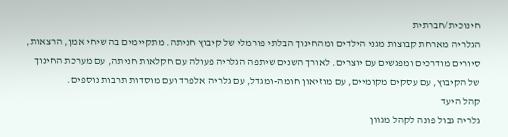חינוכית/חברתית
הגלריה מארחת קבוצות מגני הילדים ומהחינוך הבלתי פורמלי של קיבוץ חניתה. מתקיימים בה שיחי אמן, הרצאות, סיורים מודרכים ומפגשים עם יוצרים. לאורך השנים שיתפה הגלריה פעולה עם חקלאות חניתה, עם מערכת החינוך של הקיבוץ, עם עסקים מקומיים, עם מוזיאון חומה-ומגדל, עם גלריה אלפרד ועם מוסדות תרבות נוספים.
קהל היעד
גלריה גבול פונה לקהל מגוון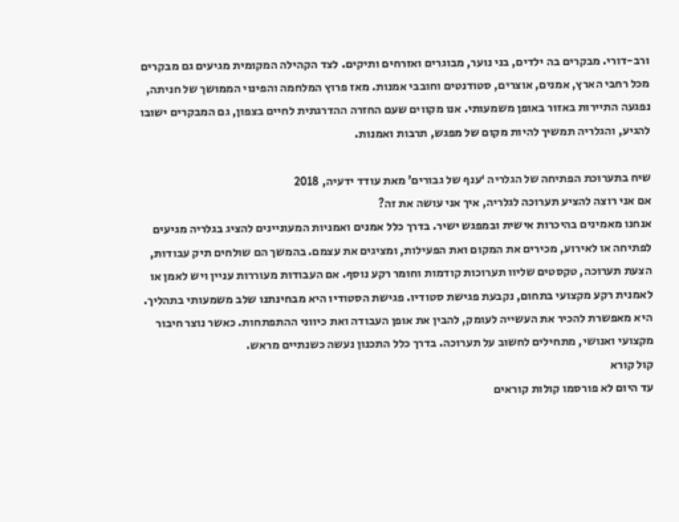ורב-דורי. מבקרים בה ילדים, בני נוער, מבוגרים ואזרחים ותיקים. לצד הקהילה המקומית מגיעים גם מבקרים מכל רחבי הארץ, אמנים, אוצרים, סטודנטים וחובבי אמנות. מאז פרוץ המלחמה והפינוי הממושך של חניתה, נפגעה התיירות באזור באופן משמעותי. אנו מקווים שעם החזרה ההדרגתית לחיים בצפון, גם המבקרים ישובו להגיע, והגלריה תמשיך להיות מקום של מפגש, תרבות ואמנות.

שיח בתערוכת הפתיחה של הגלריה ‘ענף של גבורים’ מאת עודד ידעיה, 2018
אם אני רוצה להציע תערוכה לגלריה, איך אני עושה את זה?
אנחנו מאמינים בהיכרות אישית ובמפגש ישיר. בדרך כלל אמנים ואמניות המעוניינים להציג בגלריה מגיעים לפתיחה או לאירוע, מכירים את המקום ואת הפעילות, ומציגים את עצמם. בהמשך הם שולחים תיק עבודות, הצעת תערוכה, טקסטים שליוו תערוכות קודמות וחומר רקע נוסף. אם העבודות מעוררות עניין ויש לאמן או לאמנית רקע מקצועי בתחום, נקבעת פגישת סטודיו. פגישת הסטודיו היא מבחינתנו שלב משמעותי בתהליך. היא מאפשרת להכיר את העשייה לעומק, להבין את אופן העבודה ואת כיווני ההתפתחות. כאשר נוצר חיבור מקצועי ואנושי, מתחילים לחשוב על תערוכה. בדרך כלל התכנון נעשה כשנתיים מראש.
קול קורא
עד היום לא פורסמו קולות קוראים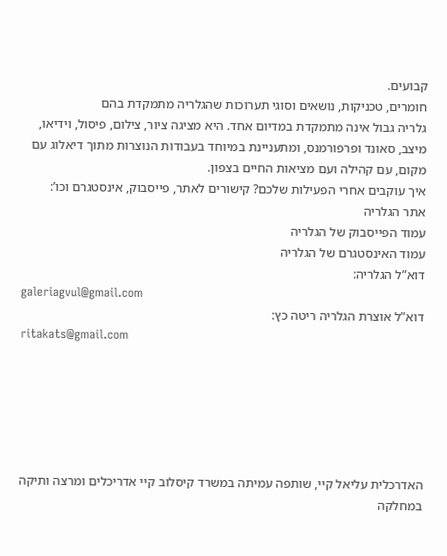קבועים.
חומרים, טכניקות, נושאים וסוגי תערוכות שהגלריה מתמקדת בהם
גלריה גבול אינה מתמקדת במדיום אחד. היא מציגה ציור, צילום, פיסול, וידיאו, מיצב, סאונד ופרפורמנס, ומתעניינת במיוחד בעבודות הנוצרות מתוך דיאלוג עם מקום, עם קהילה ועם מציאות החיים בצפון.
איך עוקבים אחרי הפעילות שלכם? קישורים לאתר, פייסבוק, אינסטגרם וכו’:
אתר הגלריה
עמוד הפייסבוק של הגלריה
עמוד האינסטגרם של הגלריה
דוא”ל הגלריה:
galeriagvul@gmail.com
דוא”ל אוצרת הגלריה ריטה כץ:
ritakats@gmail.com






האדרכלית עליאל קיי, שותפה עמיתה במשרד קיסלוב קיי אדריכלים ומרצה ותיקה במחלקה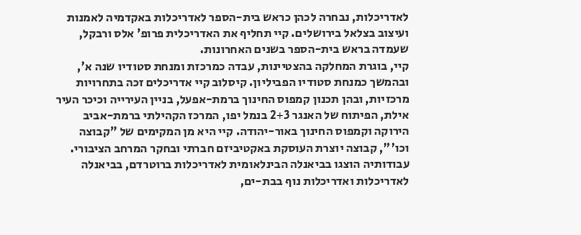לאדריכלות, נבחרה לכהן כראש בית-הספר לאדריכלות באקדמיה לאמנות ועיצוב בצלאל בירושלים. קיי תחליף את האדריכלית פרופ' אלס ורבקל, שעמדה בראש בית-הספר בשנים האחרונות.
קיי, בוגרת המחלקה בהצטיינות, עבדה כמרכזת ומנחת סטודיו שנה א', ובהמשך כמנחת סטודיו הפביליון. קיסלוב קיי אדריכלים זכה בתחרויות מרכזיות, ובהן תכנון קמפוס החינוך ברמת-אפעל, בניין העירייה וכיכר העיר אילת, הפיתוח של האנגר 2+3 בנמל יפו, המרכז הקהילתי ברמת-אביב הירוקה וקמפוס החינוך באור-יהודה. קיי היא מן המקימים של "קבוצה וכו'", קבוצה יוצרת העוסקת באקטיביזם חברתי ובחקר המרחב הציבורי. עבודותיה הוצגו בביאנלה הבינלאומית לאדריכלות ברוטרדם, בביאנלה לאדריכלות ואדריכלות נוף בבת-ים,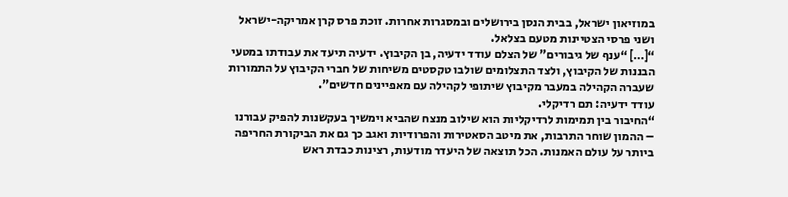במוזיאון ישראל, בבית הנסן בירושלים ובמסגרות אחרות. זוכת פרס קרן אמריקה-ישראל ושני פרסי הצטיינות מטעם בצלאל.
“[…] “ענף של גיבורים” של הצלם עודד ידעיה, בן הקיבוץ. ידעיה תיעד את עבודתו במטעי הבננות של הקיבוץ, ולצד התצלומים שולבו טקסטים משיחות של חברי הקיבוץ על התמורות שעברה הקהילה במעבר מקיבוץ שיתופי לקהילה עם מאפיינים חדשים”.
עודד ידעיה: תם רדיקלי.
“החיבור בין תמימות לרדיקליות הוא שילוב מנצח שהביא וימשיך בעקשנות להפיק עבורנו – ההמון שוחר התרבות, את מיטב הסאטירות והפרודיות ואגב כך גם את הביקורת החריפה ביותר על עולם האמנות. הכל תוצאה של היעדר מודעות, רצינות כבדת ראש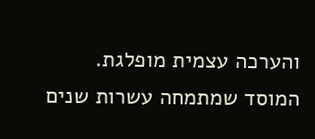והערכה עצמית מופלגת.
המוסד שמתמחה עשרות שנים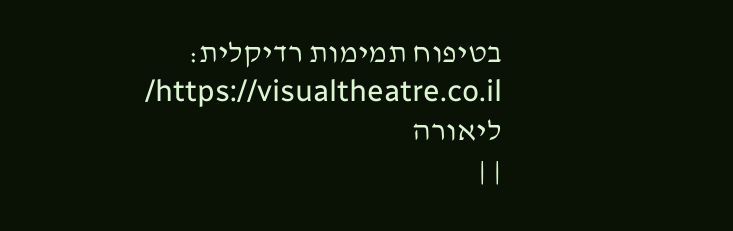בטיפוח תמימות רדיקלית: https://visualtheatre.co.il/
ליאורה
| |